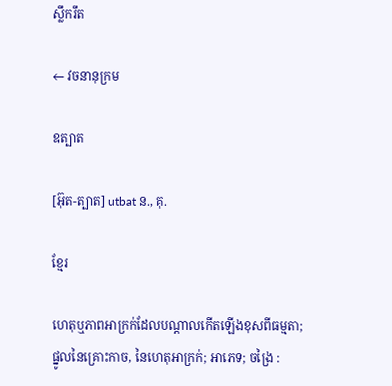ស្លឹករឹត

← វចនានុក្រម

ឧត្បាត

[អ៊ុត-ត្បាត] utbat ន., គុ.

ខ្មែរ

ហេតុឬភាពអាក្រក់ដែលបណ្ដាលកើតឡើងខុសពីធម្មតា; ផ្នូលនៃគ្រោះកាច, នៃហេតុអាក្រក់; អាភេទ; ចង្រៃ :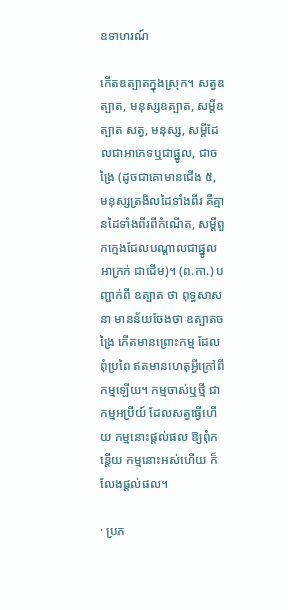ឧទាហរណ៍

កើតឧត្បាតក្នុងស្រុក។ សត្វឧត្បាត, មនុស្សឧត្បាត, សម្ដីឧត្បាត សត្វ, មនុស្ស, សម្ដីដែលជាអាភេទឬជាផ្នូល, ជាចង្រៃ (ដូចជាគោមានជើង ៥, មនុស្សត្រងិលដៃទាំងពីរ គឺគ្មានដៃទាំងពីរពីកំណើត, សម្ដីពួកក្មេងដែលបណ្ដាលជាផ្នូលអាក្រក់ ជាដើម)។ (ព.កា.) បញ្ជាក់ពី ឧត្បាត ថា ពុទ្ធសាសនា មានន័យចែងថា ឧត្បាតចង្រៃ កើតមានព្រោះកម្ម ដែលពុំប្រពៃ ឥតមានហេតុអ្វីក្រៅពីកម្មឡើយ។ កម្មចាស់ឬថ្មី ជាកម្មអប្រីយ៍ ដែលសត្វធ្វើហើយ កម្មនោះផ្ដល់ផល ឱ្យពុំកន្តើយ កម្មនោះអស់ហើយ ក៏លែងផ្ដល់ផល។

· ប្រភ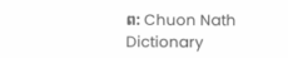ព: Chuon Nath Dictionary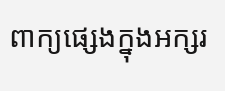ពាក្យផ្សេងក្នុងអក្សរ